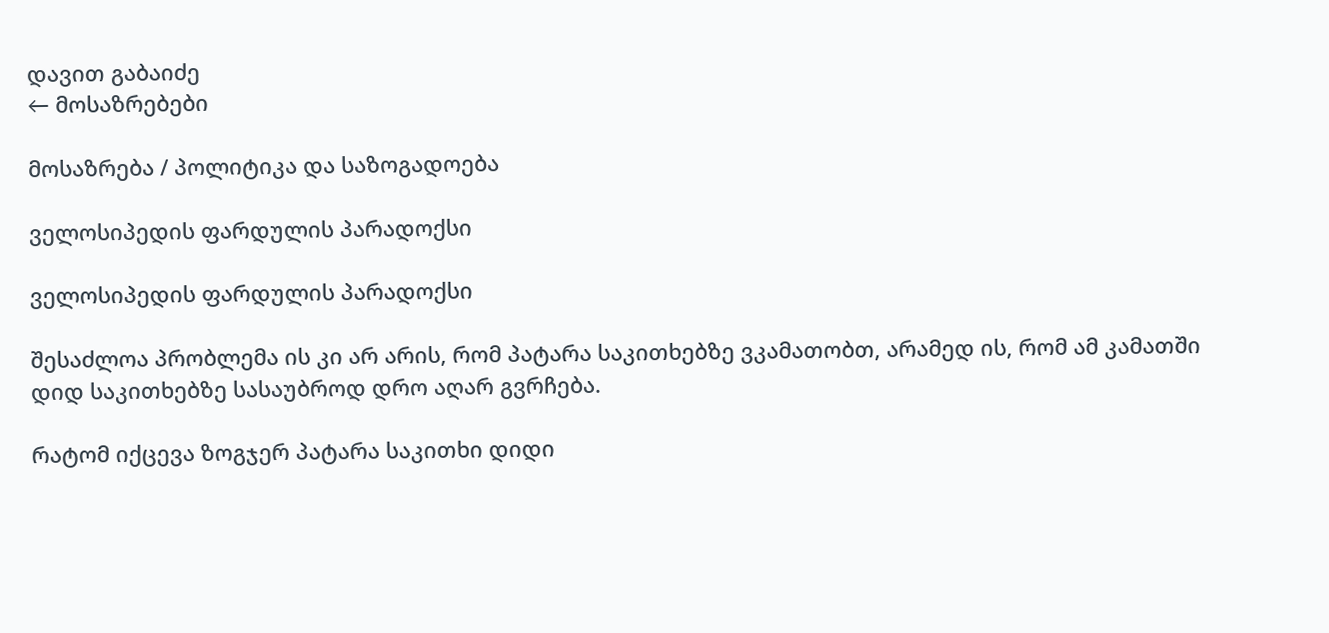დავით გაბაიძე
← მოსაზრებები

მოსაზრება / პოლიტიკა და საზოგადოება

ველოსიპედის ფარდულის პარადოქსი

ველოსიპედის ფარდულის პარადოქსი

შესაძლოა პრობლემა ის კი არ არის, რომ პატარა საკითხებზე ვკამათობთ, არამედ ის, რომ ამ კამათში დიდ საკითხებზე სასაუბროდ დრო აღარ გვრჩება.

რატომ იქცევა ზოგჯერ პატარა საკითხი დიდი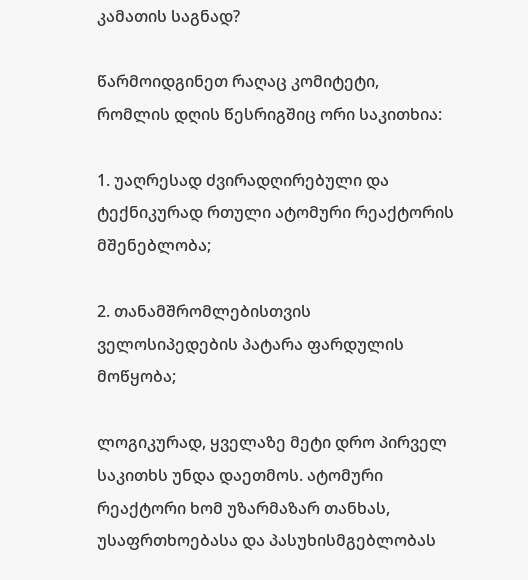კამათის საგნად?

წარმოიდგინეთ რაღაც კომიტეტი, რომლის დღის წესრიგშიც ორი საკითხია:

1. უაღრესად ძვირადღირებული და ტექნიკურად რთული ატომური რეაქტორის მშენებლობა;

2. თანამშრომლებისთვის ველოსიპედების პატარა ფარდულის მოწყობა;

ლოგიკურად, ყველაზე მეტი დრო პირველ საკითხს უნდა დაეთმოს. ატომური რეაქტორი ხომ უზარმაზარ თანხას, უსაფრთხოებასა და პასუხისმგებლობას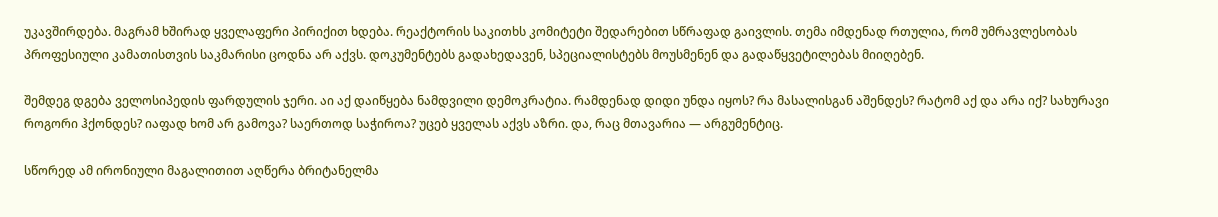უკავშირდება. მაგრამ ხშირად ყველაფერი პირიქით ხდება. რეაქტორის საკითხს კომიტეტი შედარებით სწრაფად გაივლის. თემა იმდენად რთულია, რომ უმრავლესობას პროფესიული კამათისთვის საკმარისი ცოდნა არ აქვს. დოკუმენტებს გადახედავენ, სპეციალისტებს მოუსმენენ და გადაწყვეტილებას მიიღებენ.

შემდეგ დგება ველოსიპედის ფარდულის ჯერი. აი აქ დაიწყება ნამდვილი დემოკრატია. რამდენად დიდი უნდა იყოს? რა მასალისგან აშენდეს? რატომ აქ და არა იქ? სახურავი როგორი ჰქონდეს? იაფად ხომ არ გამოვა? საერთოდ საჭიროა? უცებ ყველას აქვს აზრი. და, რაც მთავარია — არგუმენტიც.

სწორედ ამ ირონიული მაგალითით აღწერა ბრიტანელმა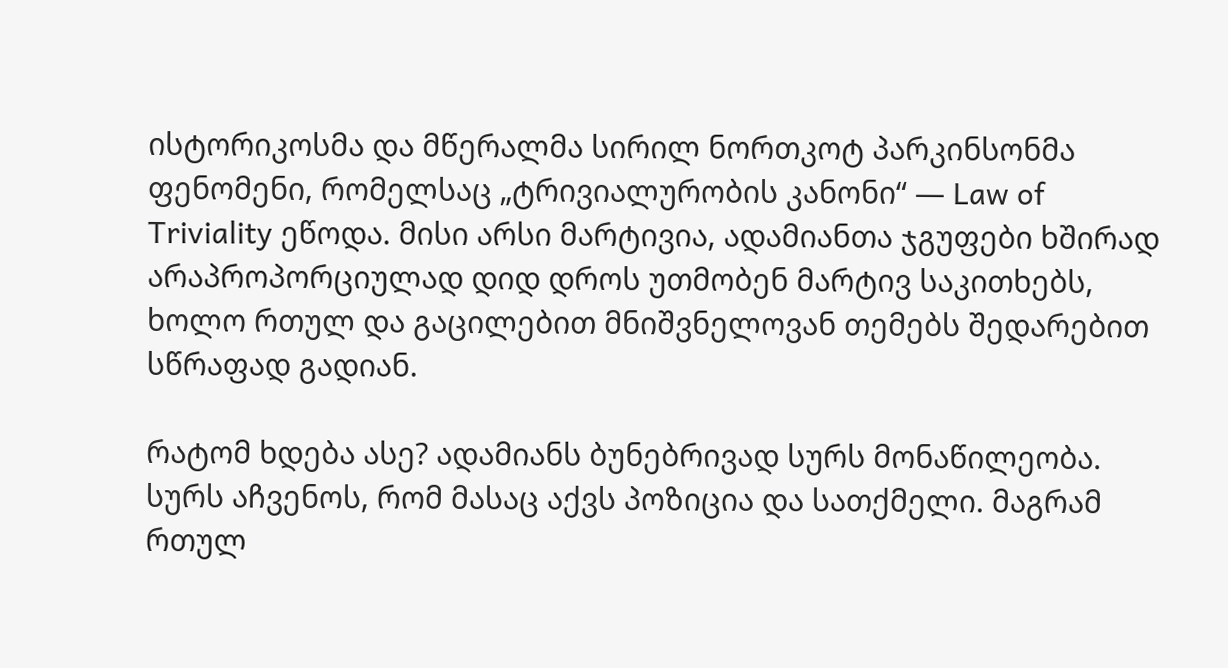ისტორიკოსმა და მწერალმა სირილ ნორთკოტ პარკინსონმა ფენომენი, რომელსაც „ტრივიალურობის კანონი“ — Law of Triviality ეწოდა. მისი არსი მარტივია, ადამიანთა ჯგუფები ხშირად არაპროპორციულად დიდ დროს უთმობენ მარტივ საკითხებს, ხოლო რთულ და გაცილებით მნიშვნელოვან თემებს შედარებით სწრაფად გადიან.

რატომ ხდება ასე? ადამიანს ბუნებრივად სურს მონაწილეობა. სურს აჩვენოს, რომ მასაც აქვს პოზიცია და სათქმელი. მაგრამ რთულ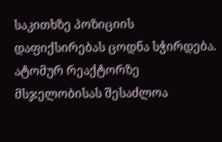საკითხზე პოზიციის დაფიქსირებას ცოდნა სჭირდება. ატომურ რეაქტორზე მსჯელობისას შესაძლოა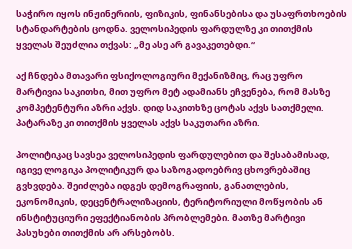საჭირო იყოს ინჟინერიის, ფიზიკის, ფინანსებისა და უსაფრთხოების სტანდარტების ცოდნა. ველოსიპედის ფარდულზე კი თითქმის ყველას შეუძლია თქვას: „მე ასე არ გავაკეთებდი.“

აქ ჩნდება მთავარი ფსიქოლოგიური მექანიზმიც, რაც უფრო მარტივია საკითხი, მით უფრო მეტ ადამიანს ეჩვენება, რომ მასზე კომპეტენტური აზრი აქვს. დიდ საკითხზე ცოტას აქვს სათქმელი. პატარაზე კი თითქმის ყველას აქვს საკუთარი აზრი.

პოლიტიკაც სავსეა ველოსიპედის ფარდულებით და შესაბამისად, იგივე ლოგიკა პოლიტიკურ და საზოგადოებრივ ცხოვრებაშიც გვხვდება. შეიძლება იდგეს დემოგრაფიის, განათლების, ეკონომიკის, დეცენტრალიზაციის, ტერიტორიული მოწყობის ან ინსტიტუციური ეფექტიანობის პრობლემები. მათზე მარტივი პასუხები თითქმის არ არსებობს.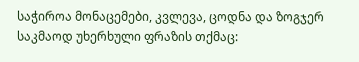საჭიროა მონაცემები, კვლევა, ცოდნა და ზოგჯერ საკმაოდ უხერხული ფრაზის თქმაც: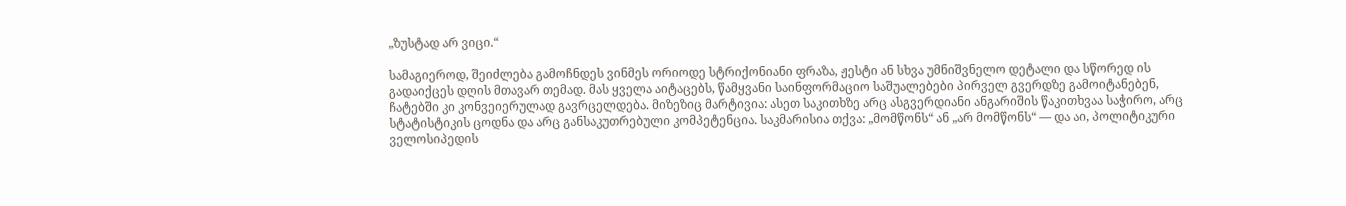„ზუსტად არ ვიცი.“

სამაგიეროდ, შეიძლება გამოჩნდეს ვინმეს ორიოდე სტრიქონიანი ფრაზა, ჟესტი ან სხვა უმნიშვნელო დეტალი და სწორედ ის გადაიქცეს დღის მთავარ თემად. მას ყველა აიტაცებს, წამყვანი საინფორმაციო საშუალებები პირველ გვერდზე გამოიტანებენ, ჩატებში კი კონვეიერულად გავრცელდება. მიზეზიც მარტივია: ასეთ საკითხზე არც ასგვერდიანი ანგარიშის წაკითხვაა საჭირო, არც სტატისტიკის ცოდნა და არც განსაკუთრებული კომპეტენცია. საკმარისია თქვა: „მომწონს“ ან „არ მომწონს“ — და აი, პოლიტიკური ველოსიპედის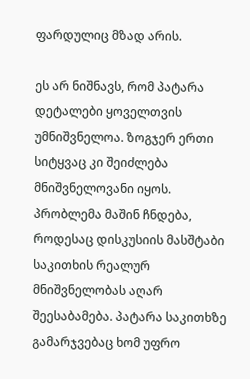ფარდულიც მზად არის.

ეს არ ნიშნავს, რომ პატარა დეტალები ყოველთვის უმნიშვნელოა. ზოგჯერ ერთი სიტყვაც კი შეიძლება მნიშვნელოვანი იყოს. პრობლემა მაშინ ჩნდება, როდესაც დისკუსიის მასშტაბი საკითხის რეალურ მნიშვნელობას აღარ შეესაბამება. პატარა საკითხზე გამარჯვებაც ხომ უფრო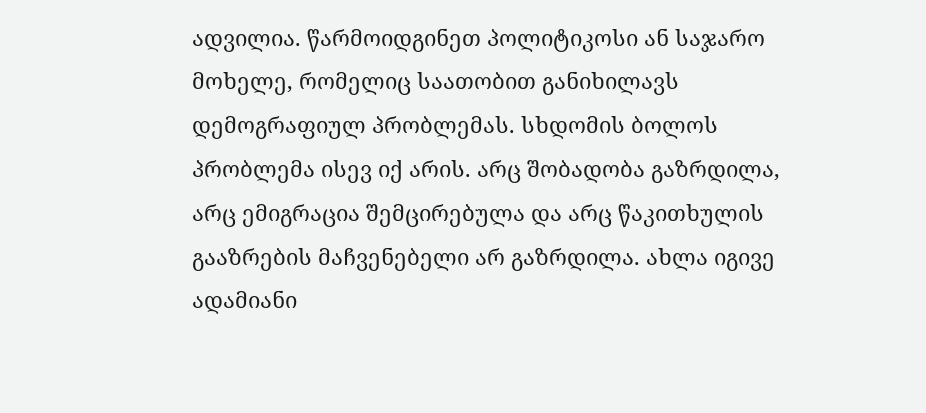ადვილია. წარმოიდგინეთ პოლიტიკოსი ან საჯარო მოხელე, რომელიც საათობით განიხილავს დემოგრაფიულ პრობლემას. სხდომის ბოლოს პრობლემა ისევ იქ არის. არც შობადობა გაზრდილა, არც ემიგრაცია შემცირებულა და არც წაკითხულის გააზრების მაჩვენებელი არ გაზრდილა. ახლა იგივე ადამიანი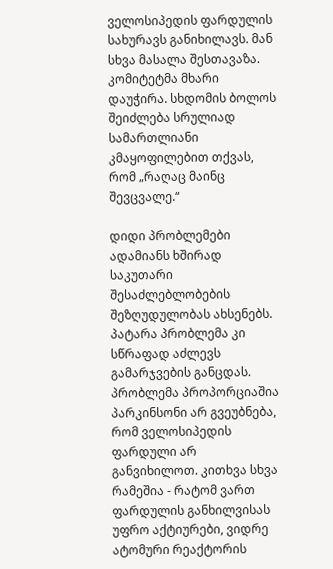ველოსიპედის ფარდულის სახურავს განიხილავს. მან სხვა მასალა შესთავაზა. კომიტეტმა მხარი დაუჭირა. სხდომის ბოლოს შეიძლება სრულიად სამართლიანი კმაყოფილებით თქვას, რომ „რაღაც მაინც შევცვალე.“

დიდი პრობლემები ადამიანს ხშირად საკუთარი შესაძლებლობების შეზღუდულობას ახსენებს. პატარა პრობლემა კი სწრაფად აძლევს გამარჯვების განცდას. პრობლემა პროპორციაშია პარკინსონი არ გვეუბნება, რომ ველოსიპედის ფარდული არ განვიხილოთ. კითხვა სხვა რამეშია - რატომ ვართ ფარდულის განხილვისას უფრო აქტიურები, ვიდრე ატომური რეაქტორის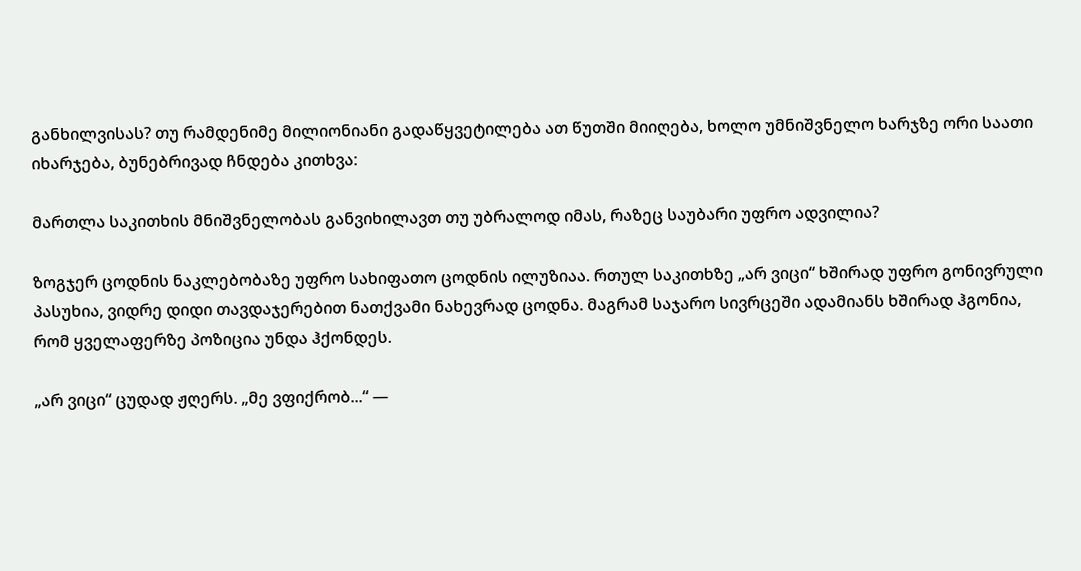განხილვისას? თუ რამდენიმე მილიონიანი გადაწყვეტილება ათ წუთში მიიღება, ხოლო უმნიშვნელო ხარჯზე ორი საათი იხარჯება, ბუნებრივად ჩნდება კითხვა:

მართლა საკითხის მნიშვნელობას განვიხილავთ თუ უბრალოდ იმას, რაზეც საუბარი უფრო ადვილია?

ზოგჯერ ცოდნის ნაკლებობაზე უფრო სახიფათო ცოდნის ილუზიაა. რთულ საკითხზე „არ ვიცი“ ხშირად უფრო გონივრული პასუხია, ვიდრე დიდი თავდაჯერებით ნათქვამი ნახევრად ცოდნა. მაგრამ საჯარო სივრცეში ადამიანს ხშირად ჰგონია, რომ ყველაფერზე პოზიცია უნდა ჰქონდეს.

„არ ვიცი“ ცუდად ჟღერს. „მე ვფიქრობ...“ —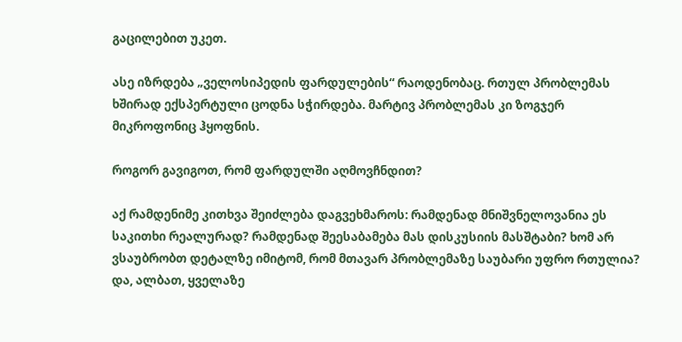გაცილებით უკეთ.

ასე იზრდება „ველოსიპედის ფარდულების“ რაოდენობაც. რთულ პრობლემას ხშირად ექსპერტული ცოდნა სჭირდება. მარტივ პრობლემას კი ზოგჯერ მიკროფონიც ჰყოფნის.

როგორ გავიგოთ, რომ ფარდულში აღმოვჩნდით?

აქ რამდენიმე კითხვა შეიძლება დაგვეხმაროს: რამდენად მნიშვნელოვანია ეს საკითხი რეალურად? რამდენად შეესაბამება მას დისკუსიის მასშტაბი? ხომ არ ვსაუბრობთ დეტალზე იმიტომ, რომ მთავარ პრობლემაზე საუბარი უფრო რთულია? და, ალბათ, ყველაზე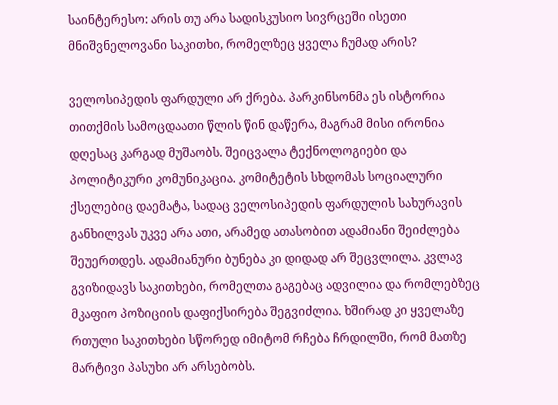საინტერესო: არის თუ არა სადისკუსიო სივრცეში ისეთი მნიშვნელოვანი საკითხი, რომელზეც ყველა ჩუმად არის?

ველოსიპედის ფარდული არ ქრება. პარკინსონმა ეს ისტორია თითქმის სამოცდაათი წლის წინ დაწერა, მაგრამ მისი ირონია დღესაც კარგად მუშაობს. შეიცვალა ტექნოლოგიები და პოლიტიკური კომუნიკაცია. კომიტეტის სხდომას სოციალური ქსელებიც დაემატა, სადაც ველოსიპედის ფარდულის სახურავის განხილვას უკვე არა ათი, არამედ ათასობით ადამიანი შეიძლება შეუერთდეს. ადამიანური ბუნება კი დიდად არ შეცვლილა. კვლავ გვიზიდავს საკითხები, რომელთა გაგებაც ადვილია და რომლებზეც მკაფიო პოზიციის დაფიქსირება შეგვიძლია. ხშირად კი ყველაზე რთული საკითხები სწორედ იმიტომ რჩება ჩრდილში, რომ მათზე მარტივი პასუხი არ არსებობს.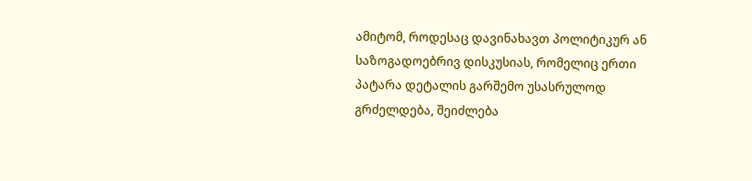ამიტომ, როდესაც დავინახავთ პოლიტიკურ ან საზოგადოებრივ დისკუსიას, რომელიც ერთი პატარა დეტალის გარშემო უსასრულოდ გრძელდება, შეიძლება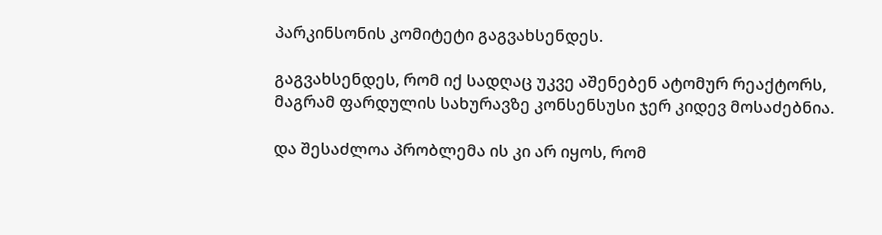პარკინსონის კომიტეტი გაგვახსენდეს.

გაგვახსენდეს, რომ იქ სადღაც უკვე აშენებენ ატომურ რეაქტორს, მაგრამ ფარდულის სახურავზე კონსენსუსი ჯერ კიდევ მოსაძებნია.

და შესაძლოა პრობლემა ის კი არ იყოს, რომ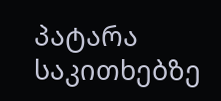პატარა საკითხებზე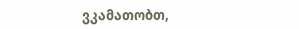ვკამათობთ,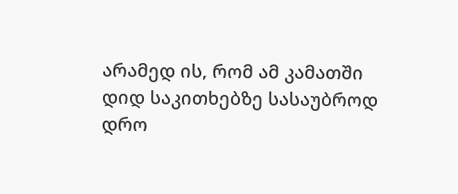არამედ ის, რომ ამ კამათში დიდ საკითხებზე სასაუბროდ დრო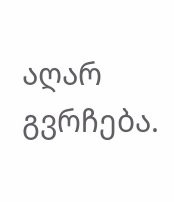აღარ გვრჩება.